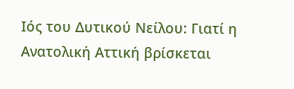Ιός του Δυτικού Νείλου: Γιατί η Ανατολική Αττική βρίσκεται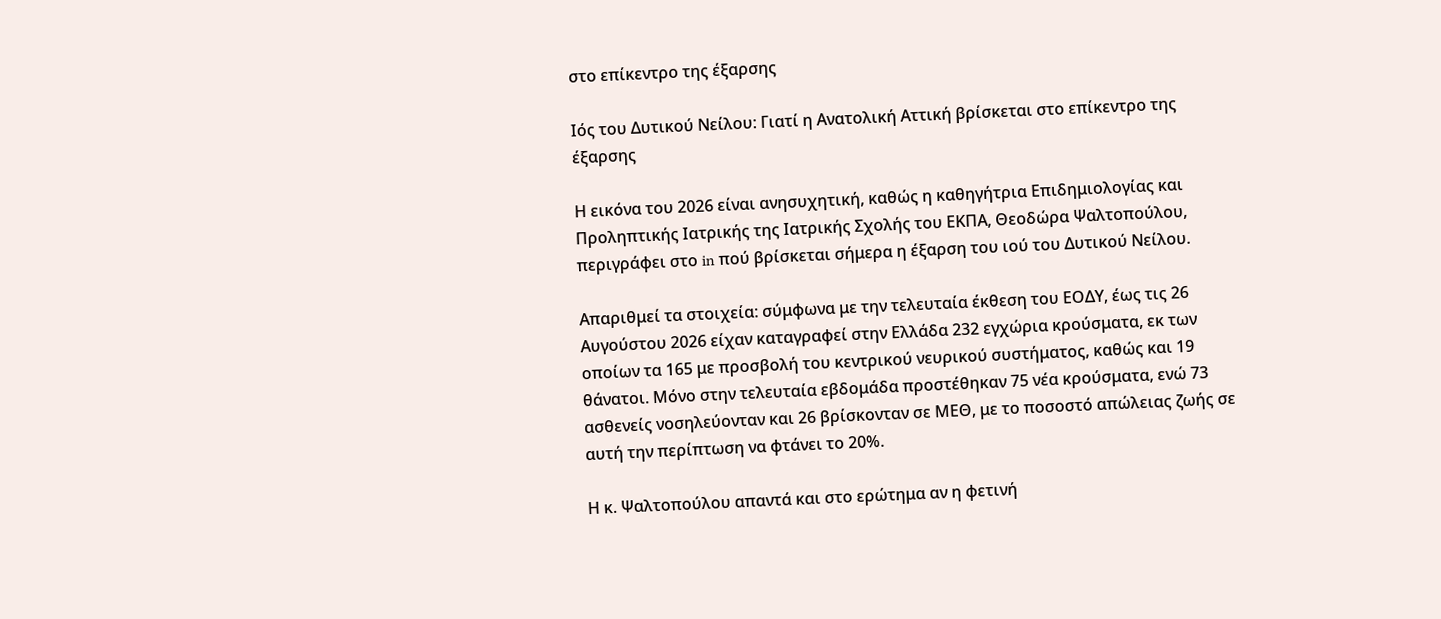στο επίκεντρο της έξαρσης

Ιός του Δυτικού Νείλου: Γιατί η Ανατολική Αττική βρίσκεται στο επίκεντρο της έξαρσης

Η εικόνα του 2026 είναι ανησυχητική, καθώς η καθηγήτρια Επιδημιολογίας και Προληπτικής Ιατρικής της Ιατρικής Σχολής του ΕΚΠΑ, Θεοδώρα Ψαλτοπούλου, περιγράφει στο in πού βρίσκεται σήμερα η έξαρση του ιού του Δυτικού Νείλου.

Απαριθμεί τα στοιχεία: σύμφωνα με την τελευταία έκθεση του ΕΟΔΥ, έως τις 26 Αυγούστου 2026 είχαν καταγραφεί στην Ελλάδα 232 εγχώρια κρούσματα, εκ των οποίων τα 165 με προσβολή του κεντρικού νευρικού συστήματος, καθώς και 19 θάνατοι. Μόνο στην τελευταία εβδομάδα προστέθηκαν 75 νέα κρούσματα, ενώ 73 ασθενείς νοσηλεύονταν και 26 βρίσκονταν σε ΜΕΘ, με το ποσοστό απώλειας ζωής σε αυτή την περίπτωση να φτάνει το 20%.

Η κ. Ψαλτοπούλου απαντά και στο ερώτημα αν η φετινή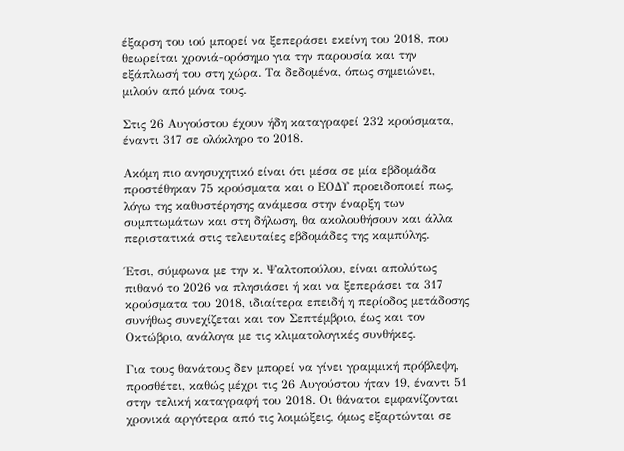έξαρση του ιού μπορεί να ξεπεράσει εκείνη του 2018, που θεωρείται χρονιά-ορόσημο για την παρουσία και την εξάπλωσή του στη χώρα. Τα δεδομένα, όπως σημειώνει, μιλούν από μόνα τους.

Στις 26 Αυγούστου έχουν ήδη καταγραφεί 232 κρούσματα, έναντι 317 σε ολόκληρο το 2018.

Ακόμη πιο ανησυχητικό είναι ότι μέσα σε μία εβδομάδα προστέθηκαν 75 κρούσματα και ο ΕΟΔΥ προειδοποιεί πως, λόγω της καθυστέρησης ανάμεσα στην έναρξη των συμπτωμάτων και στη δήλωση, θα ακολουθήσουν και άλλα περιστατικά στις τελευταίες εβδομάδες της καμπύλης.

Έτσι, σύμφωνα με την κ. Ψαλτοπούλου, είναι απολύτως πιθανό το 2026 να πλησιάσει ή και να ξεπεράσει τα 317 κρούσματα του 2018, ιδιαίτερα επειδή η περίοδος μετάδοσης συνήθως συνεχίζεται και τον Σεπτέμβριο, έως και τον Οκτώβριο, ανάλογα με τις κλιματολογικές συνθήκες.

Για τους θανάτους δεν μπορεί να γίνει γραμμική πρόβλεψη, προσθέτει, καθώς μέχρι τις 26 Αυγούστου ήταν 19, έναντι 51 στην τελική καταγραφή του 2018. Οι θάνατοι εμφανίζονται χρονικά αργότερα από τις λοιμώξεις, όμως εξαρτώνται σε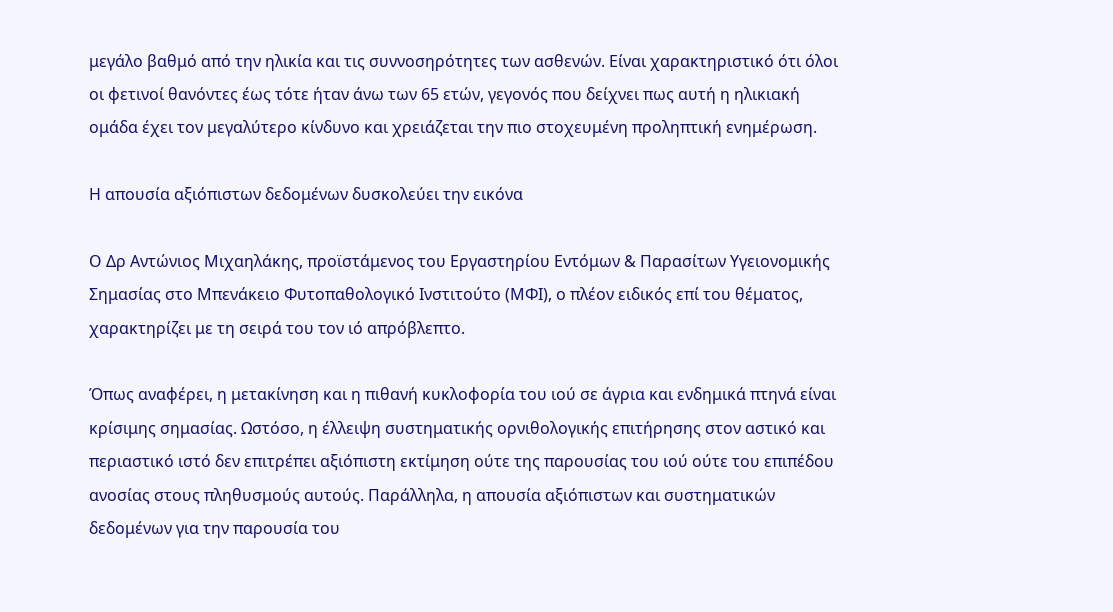μεγάλο βαθμό από την ηλικία και τις συννοσηρότητες των ασθενών. Είναι χαρακτηριστικό ότι όλοι οι φετινοί θανόντες έως τότε ήταν άνω των 65 ετών, γεγονός που δείχνει πως αυτή η ηλικιακή ομάδα έχει τον μεγαλύτερο κίνδυνο και χρειάζεται την πιο στοχευμένη προληπτική ενημέρωση.

Η απουσία αξιόπιστων δεδομένων δυσκολεύει την εικόνα

Ο Δρ Αντώνιος Μιχαηλάκης, προϊστάμενος του Εργαστηρίου Εντόμων & Παρασίτων Υγειονομικής Σημασίας στο Μπενάκειο Φυτοπαθολογικό Ινστιτούτο (ΜΦΙ), ο πλέον ειδικός επί του θέματος, χαρακτηρίζει με τη σειρά του τον ιό απρόβλεπτο.

Όπως αναφέρει, η μετακίνηση και η πιθανή κυκλοφορία του ιού σε άγρια και ενδημικά πτηνά είναι κρίσιμης σημασίας. Ωστόσο, η έλλειψη συστηματικής ορνιθολογικής επιτήρησης στον αστικό και περιαστικό ιστό δεν επιτρέπει αξιόπιστη εκτίμηση ούτε της παρουσίας του ιού ούτε του επιπέδου ανοσίας στους πληθυσμούς αυτούς. Παράλληλα, η απουσία αξιόπιστων και συστηματικών δεδομένων για την παρουσία του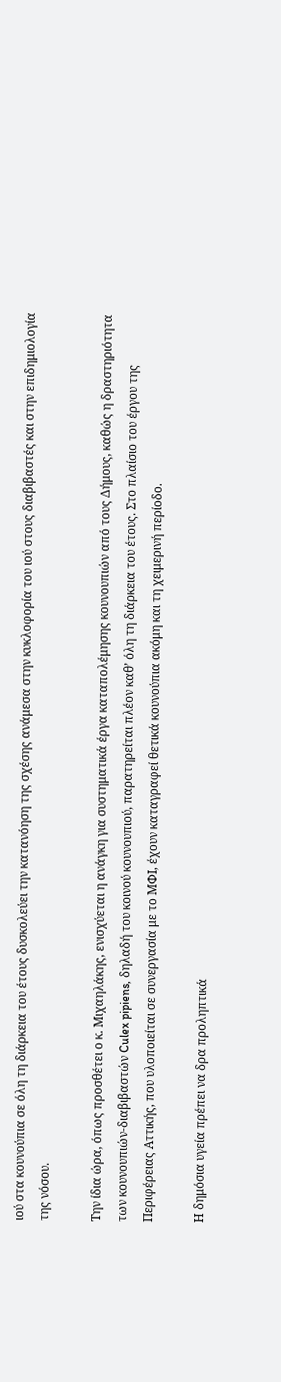ιού στα κουνούπια σε όλη τη διάρκεια του έτους δυσκολεύει την κατανόηση της σχέσης ανάμεσα στην κυκλοφορία του ιού στους διαβιβαστές και στην επιδημιολογία της νόσου.

Την ίδια ώρα, όπως προσθέτει ο κ. Μιχαηλάκης, ενισχύεται η ανάγκη για συστηματικά έργα καταπολέμησης κουνουπιών από τους Δήμους, καθώς η δραστηριότητα των κουνουπιών-διαβιβαστών Culex pipiens, δηλαδή του κοινού κουνουπιού, παρατηρείται πλέον καθ’ όλη τη διάρκεια του έτους. Στο πλαίσιο του έργου της Περιφέρειας Αττικής, που υλοποιείται σε συνεργασία με το ΜΦΙ, έχουν καταγραφεί θετικά κουνούπια ακόμη και τη χειμερινή περίοδο.

Η δημόσια υγεία πρέπει να δρα προληπτικά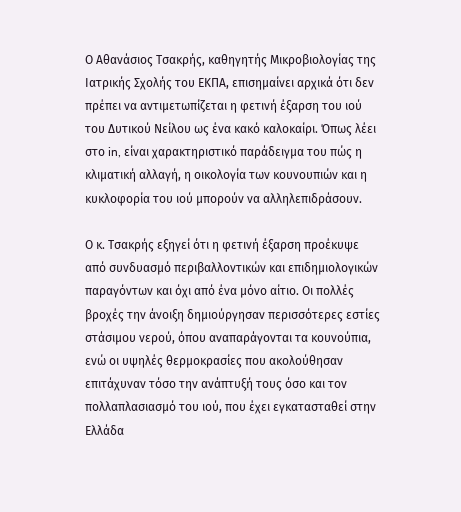Ο Αθανάσιος Τσακρής, καθηγητής Μικροβιολογίας της Ιατρικής Σχολής του ΕΚΠΑ, επισημαίνει αρχικά ότι δεν πρέπει να αντιμετωπίζεται η φετινή έξαρση του ιού του Δυτικού Νείλου ως ένα κακό καλοκαίρι. Όπως λέει στο in, είναι χαρακτηριστικό παράδειγμα του πώς η κλιματική αλλαγή, η οικολογία των κουνουπιών και η κυκλοφορία του ιού μπορούν να αλληλεπιδράσουν.

Ο κ. Τσακρής εξηγεί ότι η φετινή έξαρση προέκυψε από συνδυασμό περιβαλλοντικών και επιδημιολογικών παραγόντων και όχι από ένα μόνο αίτιο. Οι πολλές βροχές την άνοιξη δημιούργησαν περισσότερες εστίες στάσιμου νερού, όπου αναπαράγονται τα κουνούπια, ενώ οι υψηλές θερμοκρασίες που ακολούθησαν επιτάχυναν τόσο την ανάπτυξή τους όσο και τον πολλαπλασιασμό του ιού, που έχει εγκατασταθεί στην Ελλάδα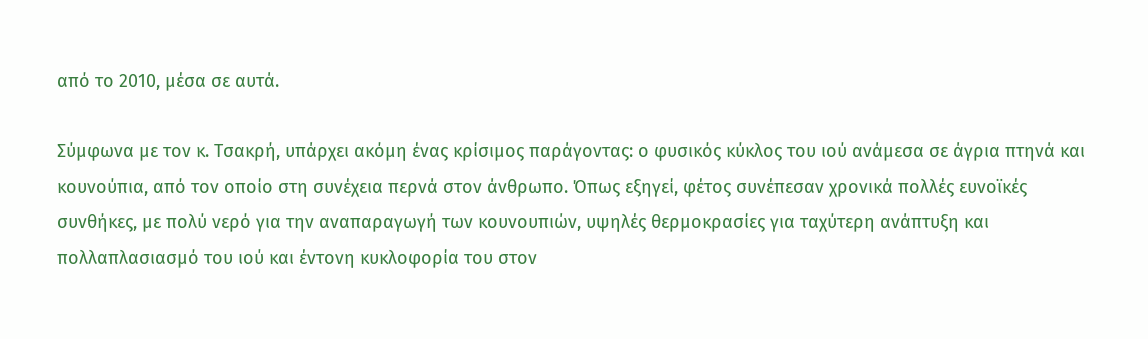από το 2010, μέσα σε αυτά.

Σύμφωνα με τον κ. Τσακρή, υπάρχει ακόμη ένας κρίσιμος παράγοντας: ο φυσικός κύκλος του ιού ανάμεσα σε άγρια πτηνά και κουνούπια, από τον οποίο στη συνέχεια περνά στον άνθρωπο. Όπως εξηγεί, φέτος συνέπεσαν χρονικά πολλές ευνοϊκές συνθήκες, με πολύ νερό για την αναπαραγωγή των κουνουπιών, υψηλές θερμοκρασίες για ταχύτερη ανάπτυξη και πολλαπλασιασμό του ιού και έντονη κυκλοφορία του στον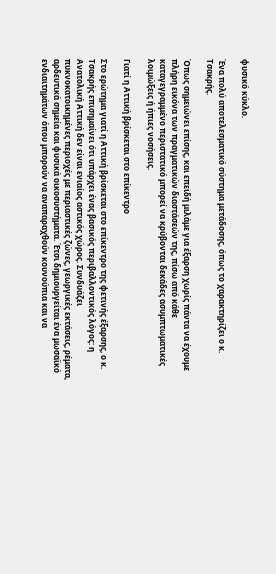φυσικό κύκλο.

Ένα πολύ αποτελεσματικό σύστημα μετάδοσης, όπως το χαρακτηρίζει ο κ. Τσακρής.

Όπως σημειώνει επίσης, και επειδή μιλάμε για έξαρση χωρίς πάντα να έχουμε πλήρη εικόνα των πραγματικών διαστάσεών της, πίσω από κάθε καταγεγραμμένο περιστατικό μπορεί να κρύβονται δεκάδες ασυμπτωματικές λοιμώξεις ή ήπιες νοσήσεις.

Γιατί η Αττική βρίσκεται στο επίκεντρο

Στο ερώτημα γιατί η Αττική βρίσκεται στο επίκεντρο της φετινής έξαρσης, ο κ. Τσακρής επισημαίνει ότι υπάρχει ένας βασικός περιβαλλοντικός λόγος: η Ανατολική Αττική δεν είναι ενιαίος αστικός χώρος. Συνδυάζει πυκνοκατοικημένες περιοχές με περιαστικές ζώνες, γεωργικές εκτάσεις, ρέματα, αρδευτικά σημεία και φυσικά οικοσυστήματα. Έτσι δημιουργείται ένα μωσαϊκό ενδιαιτημάτων όπου μπορούν να αναπαραχθούν κουνούπια και να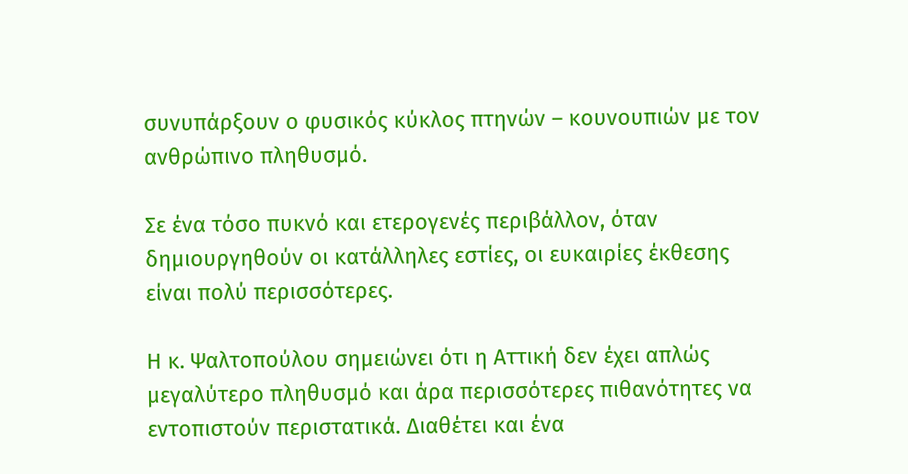συνυπάρξουν ο φυσικός κύκλος πτηνών – κουνουπιών με τον ανθρώπινο πληθυσμό.

Σε ένα τόσο πυκνό και ετερογενές περιβάλλον, όταν δημιουργηθούν οι κατάλληλες εστίες, οι ευκαιρίες έκθεσης είναι πολύ περισσότερες.

Η κ. Ψαλτοπούλου σημειώνει ότι η Αττική δεν έχει απλώς μεγαλύτερο πληθυσμό και άρα περισσότερες πιθανότητες να εντοπιστούν περιστατικά. Διαθέτει και ένα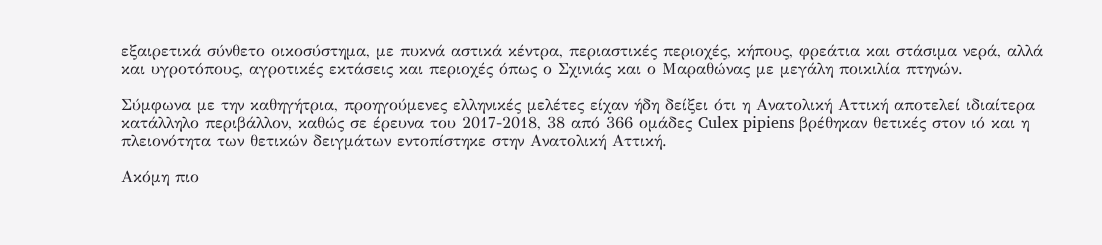εξαιρετικά σύνθετο οικοσύστημα, με πυκνά αστικά κέντρα, περιαστικές περιοχές, κήπους, φρεάτια και στάσιμα νερά, αλλά και υγροτόπους, αγροτικές εκτάσεις και περιοχές όπως ο Σχινιάς και ο Μαραθώνας με μεγάλη ποικιλία πτηνών.

Σύμφωνα με την καθηγήτρια, προηγούμενες ελληνικές μελέτες είχαν ήδη δείξει ότι η Ανατολική Αττική αποτελεί ιδιαίτερα κατάλληλο περιβάλλον, καθώς σε έρευνα του 2017-2018, 38 από 366 ομάδες Culex pipiens βρέθηκαν θετικές στον ιό και η πλειονότητα των θετικών δειγμάτων εντοπίστηκε στην Ανατολική Αττική.

Ακόμη πιο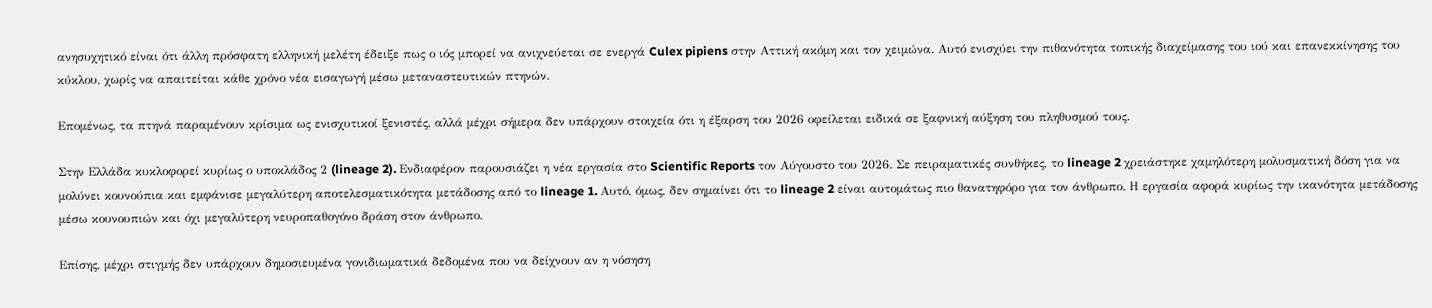ανησυχητικό είναι ότι άλλη πρόσφατη ελληνική μελέτη έδειξε πως ο ιός μπορεί να ανιχνεύεται σε ενεργά Culex pipiens στην Αττική ακόμη και τον χειμώνα. Αυτό ενισχύει την πιθανότητα τοπικής διαχείμασης του ιού και επανεκκίνησης του κύκλου, χωρίς να απαιτείται κάθε χρόνο νέα εισαγωγή μέσω μεταναστευτικών πτηνών.

Επομένως, τα πτηνά παραμένουν κρίσιμα ως ενισχυτικοί ξενιστές, αλλά μέχρι σήμερα δεν υπάρχουν στοιχεία ότι η έξαρση του 2026 οφείλεται ειδικά σε ξαφνική αύξηση του πληθυσμού τους.

Στην Ελλάδα κυκλοφορεί κυρίως ο υποκλάδος 2 (lineage 2). Ενδιαφέρον παρουσιάζει η νέα εργασία στο Scientific Reports τον Αύγουστο του 2026. Σε πειραματικές συνθήκες, το lineage 2 χρειάστηκε χαμηλότερη μολυσματική δόση για να μολύνει κουνούπια και εμφάνισε μεγαλύτερη αποτελεσματικότητα μετάδοσης από το lineage 1. Αυτό, όμως, δεν σημαίνει ότι το lineage 2 είναι αυτομάτως πιο θανατηφόρο για τον άνθρωπο. Η εργασία αφορά κυρίως την ικανότητα μετάδοσης μέσω κουνουπιών και όχι μεγαλύτερη νευροπαθογόνο δράση στον άνθρωπο.

Επίσης, μέχρι στιγμής δεν υπάρχουν δημοσιευμένα γονιδιωματικά δεδομένα που να δείχνουν αν η νόσηση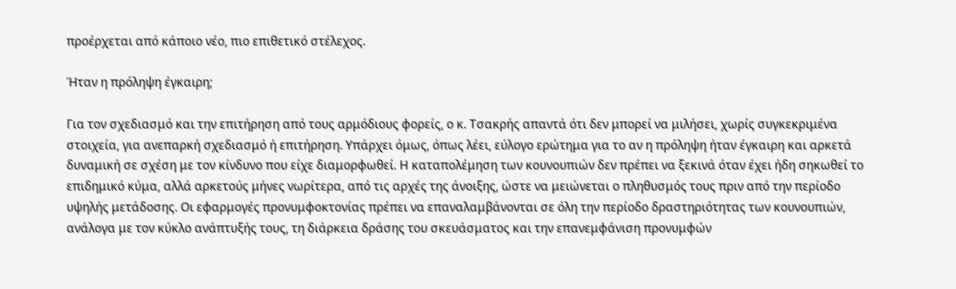προέρχεται από κάποιο νέο, πιο επιθετικό στέλεχος.

Ήταν η πρόληψη έγκαιρη;

Για τον σχεδιασμό και την επιτήρηση από τους αρμόδιους φορείς, ο κ. Τσακρής απαντά ότι δεν μπορεί να μιλήσει, χωρίς συγκεκριμένα στοιχεία, για ανεπαρκή σχεδιασμό ή επιτήρηση. Υπάρχει όμως, όπως λέει, εύλογο ερώτημα για το αν η πρόληψη ήταν έγκαιρη και αρκετά δυναμική σε σχέση με τον κίνδυνο που είχε διαμορφωθεί. Η καταπολέμηση των κουνουπιών δεν πρέπει να ξεκινά όταν έχει ήδη σηκωθεί το επιδημικό κύμα, αλλά αρκετούς μήνες νωρίτερα, από τις αρχές της άνοιξης, ώστε να μειώνεται ο πληθυσμός τους πριν από την περίοδο υψηλής μετάδοσης. Οι εφαρμογές προνυμφοκτονίας πρέπει να επαναλαμβάνονται σε όλη την περίοδο δραστηριότητας των κουνουπιών, ανάλογα με τον κύκλο ανάπτυξής τους, τη διάρκεια δράσης του σκευάσματος και την επανεμφάνιση προνυμφών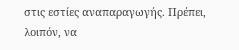στις εστίες αναπαραγωγής. Πρέπει, λοιπόν, να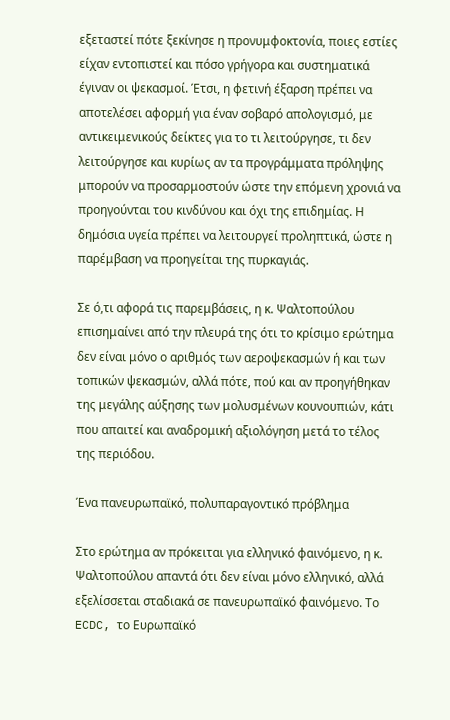εξεταστεί πότε ξεκίνησε η προνυμφοκτονία, ποιες εστίες είχαν εντοπιστεί και πόσο γρήγορα και συστηματικά έγιναν οι ψεκασμοί. Έτσι, η φετινή έξαρση πρέπει να αποτελέσει αφορμή για έναν σοβαρό απολογισμό, με αντικειμενικούς δείκτες για το τι λειτούργησε, τι δεν λειτούργησε και κυρίως αν τα προγράμματα πρόληψης μπορούν να προσαρμοστούν ώστε την επόμενη χρονιά να προηγούνται του κινδύνου και όχι της επιδημίας. Η δημόσια υγεία πρέπει να λειτουργεί προληπτικά, ώστε η παρέμβαση να προηγείται της πυρκαγιάς.

Σε ό,τι αφορά τις παρεμβάσεις, η κ. Ψαλτοπούλου επισημαίνει από την πλευρά της ότι το κρίσιμο ερώτημα δεν είναι μόνο ο αριθμός των αεροψεκασμών ή και των τοπικών ψεκασμών, αλλά πότε, πού και αν προηγήθηκαν της μεγάλης αύξησης των μολυσμένων κουνουπιών, κάτι που απαιτεί και αναδρομική αξιολόγηση μετά το τέλος της περιόδου.

Ένα πανευρωπαϊκό, πολυπαραγοντικό πρόβλημα

Στο ερώτημα αν πρόκειται για ελληνικό φαινόμενο, η κ. Ψαλτοπούλου απαντά ότι δεν είναι μόνο ελληνικό, αλλά εξελίσσεται σταδιακά σε πανευρωπαϊκό φαινόμενο. Το ECDC, το Ευρωπαϊκό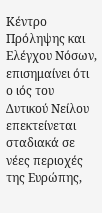Κέντρο Πρόληψης και Ελέγχου Νόσων, επισημαίνει ότι ο ιός του Δυτικού Νείλου επεκτείνεται σταδιακά σε νέες περιοχές της Ευρώπης,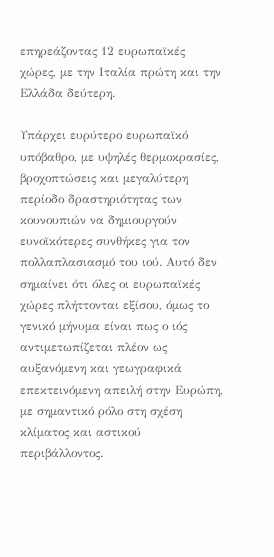επηρεάζοντας 12 ευρωπαϊκές χώρες, με την Ιταλία πρώτη και την Ελλάδα δεύτερη.

Υπάρχει ευρύτερο ευρωπαϊκό υπόβαθρο, με υψηλές θερμοκρασίες, βροχοπτώσεις και μεγαλύτερη περίοδο δραστηριότητας των κουνουπιών να δημιουργούν ευνοϊκότερες συνθήκες για τον πολλαπλασιασμό του ιού. Αυτό δεν σημαίνει ότι όλες οι ευρωπαϊκές χώρες πλήττονται εξίσου, όμως το γενικό μήνυμα είναι πως ο ιός αντιμετωπίζεται πλέον ως αυξανόμενη και γεωγραφικά επεκτεινόμενη απειλή στην Ευρώπη, με σημαντικό ρόλο στη σχέση κλίματος και αστικού περιβάλλοντος.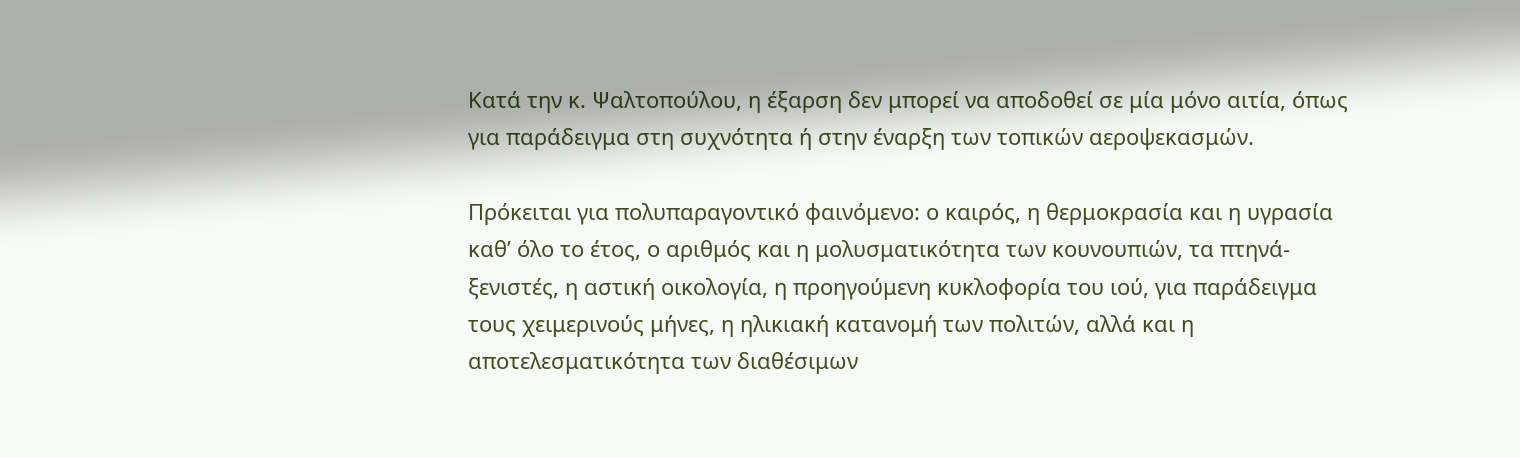Κατά την κ. Ψαλτοπούλου, η έξαρση δεν μπορεί να αποδοθεί σε μία μόνο αιτία, όπως για παράδειγμα στη συχνότητα ή στην έναρξη των τοπικών αεροψεκασμών.

Πρόκειται για πολυπαραγοντικό φαινόμενο: ο καιρός, η θερμοκρασία και η υγρασία καθ’ όλο το έτος, ο αριθμός και η μολυσματικότητα των κουνουπιών, τα πτηνά-ξενιστές, η αστική οικολογία, η προηγούμενη κυκλοφορία του ιού, για παράδειγμα τους χειμερινούς μήνες, η ηλικιακή κατανομή των πολιτών, αλλά και η αποτελεσματικότητα των διαθέσιμων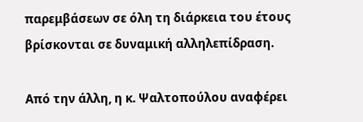παρεμβάσεων σε όλη τη διάρκεια του έτους βρίσκονται σε δυναμική αλληλεπίδραση.

Από την άλλη, η κ. Ψαλτοπούλου αναφέρει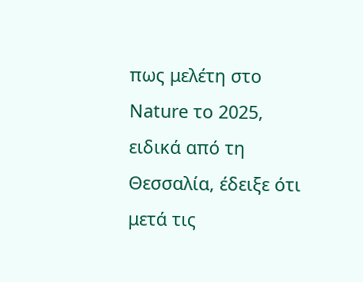πως μελέτη στο Nature το 2025, ειδικά από τη Θεσσαλία, έδειξε ότι μετά τις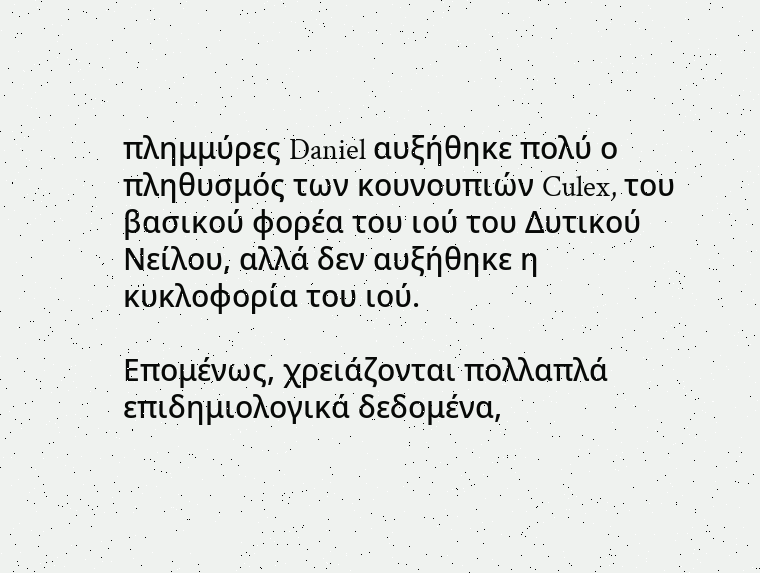πλημμύρες Daniel αυξήθηκε πολύ ο πληθυσμός των κουνουπιών Culex, του βασικού φορέα του ιού του Δυτικού Νείλου, αλλά δεν αυξήθηκε η κυκλοφορία του ιού.

Επομένως, χρειάζονται πολλαπλά επιδημιολογικά δεδομένα,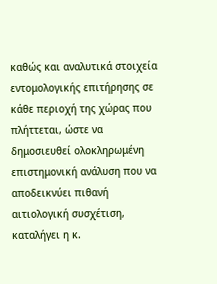καθώς και αναλυτικά στοιχεία εντομολογικής επιτήρησης σε κάθε περιοχή της χώρας που πλήττεται, ώστε να δημοσιευθεί ολοκληρωμένη επιστημονική ανάλυση που να αποδεικνύει πιθανή αιτιολογική συσχέτιση, καταλήγει η κ.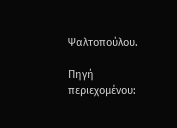Ψαλτοπούλου.

Πηγή περιεχομένου: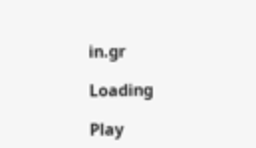in.gr

Loading

Play